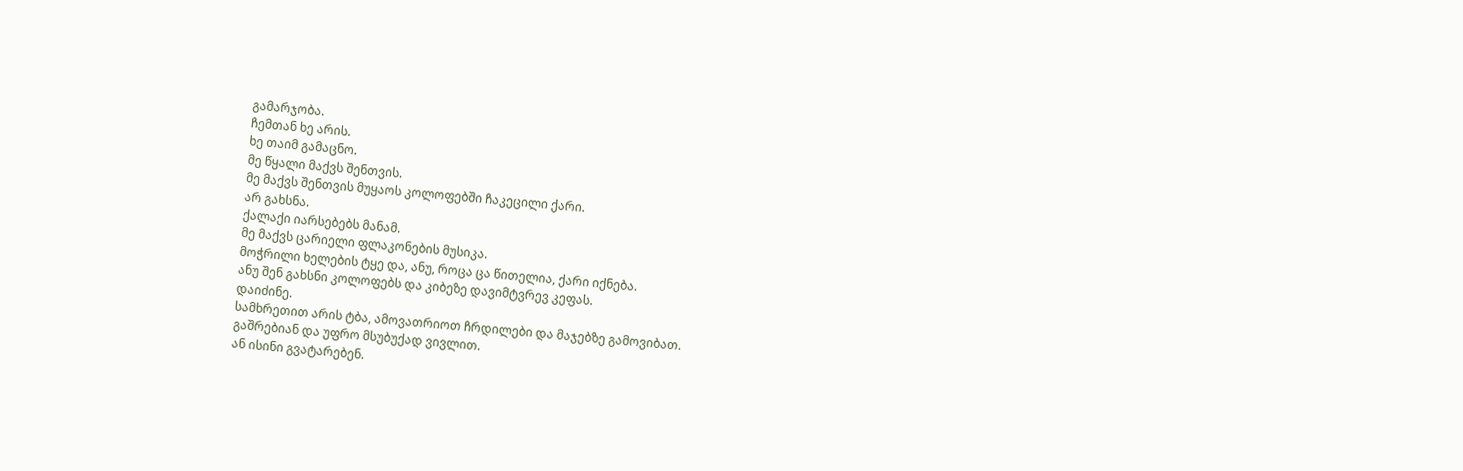გამარჯობა.
ჩემთან ხე არის.
ხე თაიმ გამაცნო.
მე წყალი მაქვს შენთვის.
მე მაქვს შენთვის მუყაოს კოლოფებში ჩაკეცილი ქარი.
არ გახსნა.
ქალაქი იარსებებს მანამ.
მე მაქვს ცარიელი ფლაკონების მუსიკა.
მოჭრილი ხელების ტყე და, ანუ, როცა ცა წითელია, ქარი იქნება.
ანუ შენ გახსნი კოლოფებს და კიბეზე დავიმტვრევ კეფას.
დაიძინე.
სამხრეთით არის ტბა, ამოვათრიოთ ჩრდილები და მაჯებზე გამოვიბათ.
გაშრებიან და უფრო მსუბუქად ვივლით.
ან ისინი გვატარებენ.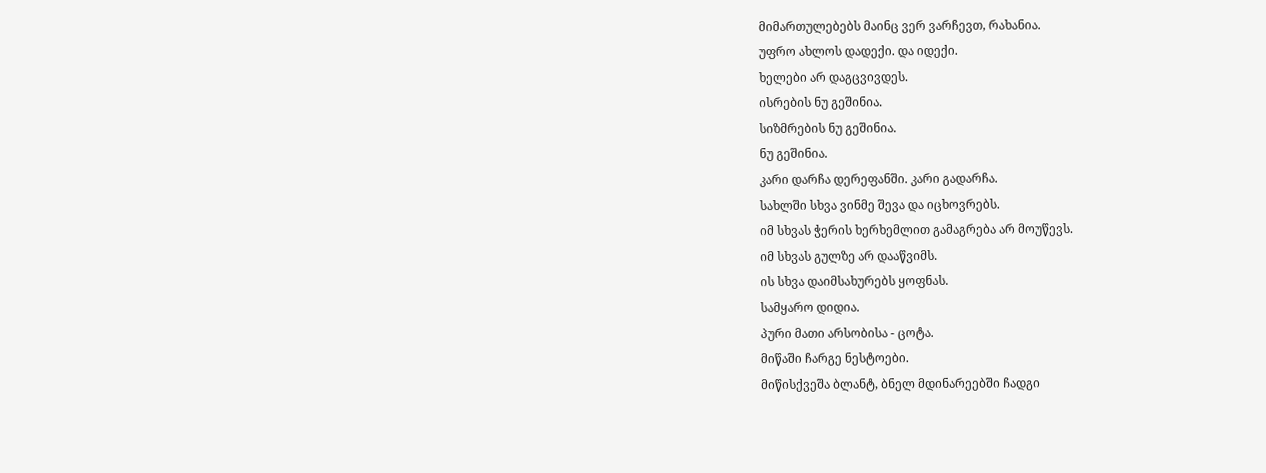მიმართულებებს მაინც ვერ ვარჩევთ, რახანია.
უფრო ახლოს დადექი. და იდექი.
ხელები არ დაგცვივდეს.
ისრების ნუ გეშინია.
სიზმრების ნუ გეშინია.
ნუ გეშინია.
კარი დარჩა დერეფანში. კარი გადარჩა.
სახლში სხვა ვინმე შევა და იცხოვრებს.
იმ სხვას ჭერის ხერხემლით გამაგრება არ მოუწევს.
იმ სხვას გულზე არ დააწვიმს.
ის სხვა დაიმსახურებს ყოფნას.
სამყარო დიდია.
პური მათი არსობისა - ცოტა.
მიწაში ჩარგე ნესტოები.
მიწისქვეშა ბლანტ, ბნელ მდინარეებში ჩადგი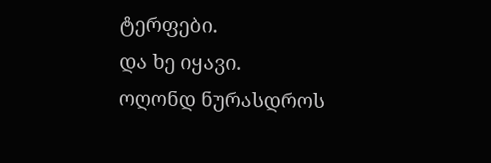ტერფები.
და ხე იყავი.
ოღონდ ნურასდროს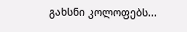გახსნი კოლოფებს...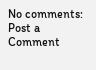No comments:
Post a Comment